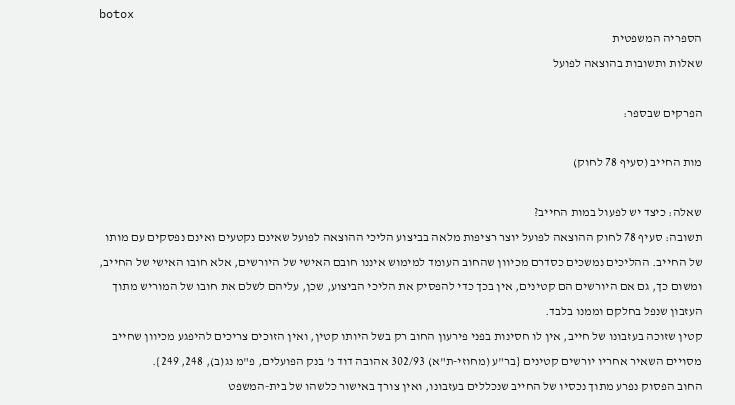botox
הספריה המשפטית
שאלות ותשובות בהוצאה לפועל

הפרקים שבספר:

מות החייב (סעיף 78 לחוק)

שאלה: כיצד יש לפעול במות החייב?
תשובה: סעיף 78 לחוק ההוצאה לפועל יוצר רציפות מלאה בביצוע הליכי ההוצאה לפועל שאינם נקטעים ואינם נפסקים עם מותו של החייב. ההליכים נמשכים כסדרם מכיוון שהחוב העומד למימוש איננו חובם האישי של היורשים, אלא חובו האישי של החייב, ומשום כך, גם אם היורשים הם קטינים, אין בכך כדי להפסיק את הליכי הביצוע, שכן, עליהם לשלם את חובו של המוריש מתוך העזבון שנפל בחלקם וממנו בלבד.
קטין שזוכה בעזבונו של חייב, אין לו חסינות בפני פירעון החוב רק בשל היותו קטין, ואין הזוכים צריכים להיפגע מכיוון שחייב מסויים השאיר אחריו יורשים קטינים {בר"ע (מחוזי-ת"א) 302/93 אהובה דוד נ' בנק הפועלים, פ"מ נג(ב), 248, 249}.
החוב הפסוק נפרע מתוך נכסיו של החייב שנכללים בעזבונו, ואין צורך באישור כלשהו של בית-המשפט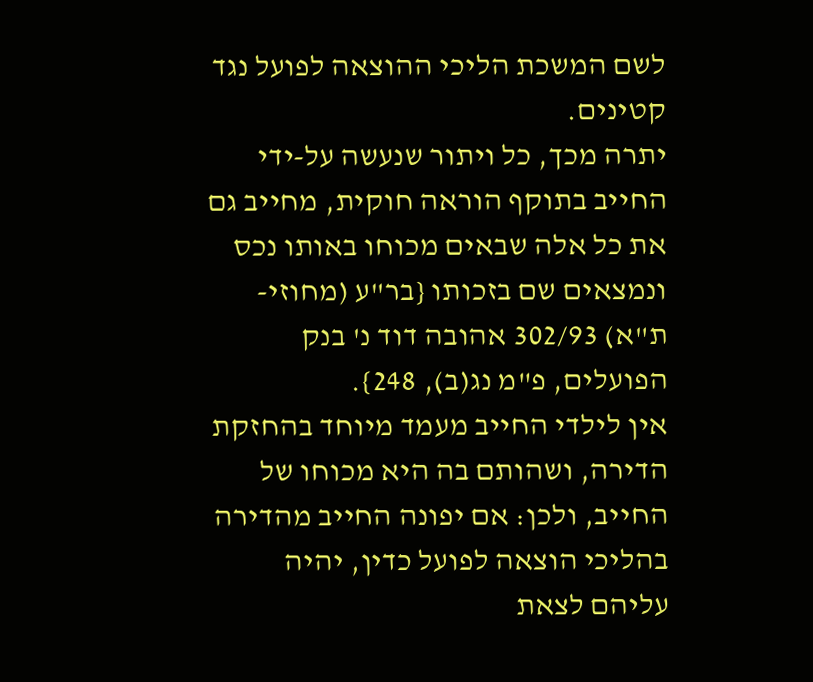לשם המשכת הליכי ההוצאה לפועל נגד קטינים.
יתרה מכך, כל ויתור שנעשה על-ידי החייב בתוקף הוראה חוקית, מחייב גם את כל אלה שבאים מכוחו באותו נכס ונמצאים שם בזכותו {בר"ע (מחוזי-ת"א) 302/93 אהובה דוד נ' בנק הפועלים, פ"מ נג(ב), 248}.
אין לילדי החייב מעמד מיוחד בהחזקת הדירה, ושהותם בה היא מכוחו של החייב, ולכן: אם יפונה החייב מהדירה בהליכי הוצאה לפועל כדין, יהיה עליהם לצאת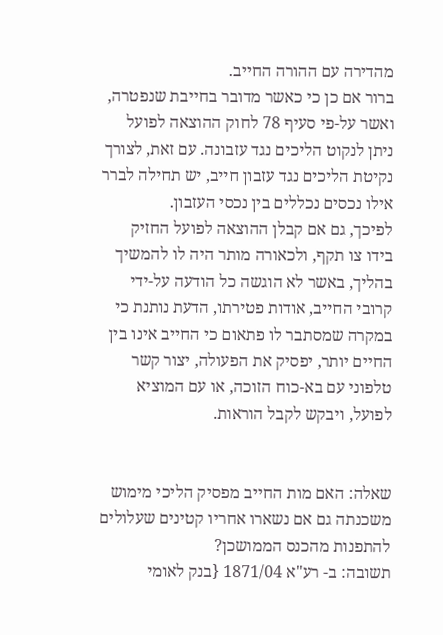מהדירה עם ההורה החייב.
ברור אם כן כי כאשר מדובר בחייבת שנפטרה, ואשר על-פי סעיף 78 לחוק ההוצאה לפועל ניתן לנקוט הליכים נגד עזבונה. עם זאת, לצורך נקיטת הליכים נגד עזבון חייב, יש תחילה לברר אילו נכסים נכללים בין נכסי העזבון.
לפיכך, גם אם קבלן ההוצאה לפועל החזיק בידו צו תקף, ולכאורה מותר היה לו להמשיך בהליך, באשר לא הוגשה כל הודעה על-ידי קרובי החייב, אודות פטירתו, הדעת נותנת כי במקרה שמסתבר לו פתאום כי החייב אינו בין החיים יותר, יפסיק את הפעולה, יצור קשר טלפוני עם בא-כוח הזוכה, או עם המוציא לפועל, ויבקש לקבל הוראות.


שאלה: האם מות החייב מפסיק הליכי מימוש משכנתה גם אם נשארו אחריו קטינים שעלולים להתפנות מהכנס הממושכן?
תשובה: ב- רע"א 1871/04 {בנק לאומי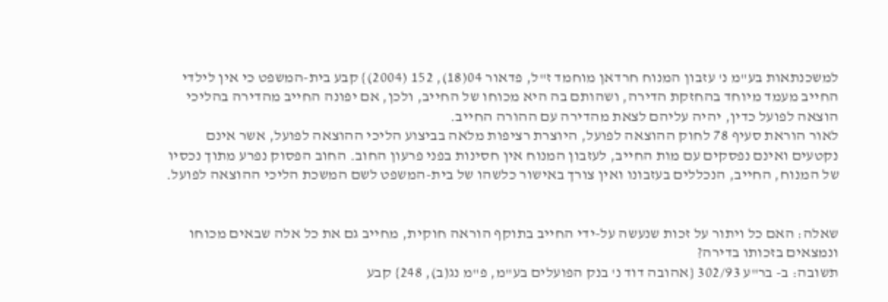למשכנתאות בע"מ נ' עזבון המנוח חרדאן מוחמד ז"ל, פדאור 04(18), 152 (2004)} קבע בית-המשפט כי אין לילדי החייב מעמד מיוחד בהחזקת הדירה, ושהותם בה היא מכוחו של החייב, ולכן, אם יפונה החייב מהדירה בהליכי הוצאה לפועל כדין, יהיה עליהם לצאת מהדירה עם ההורה החייב.
לאור הוראת סעיף 78 לחוק ההוצאה לפועל, היוצרת רציפות מלאה בביצוע הליכי ההוצאה לפועל, אשר אינם נקטעים ואינם נפסקים עם מות החייב, לעזבון המנוח אין חסינות בפני פרעון החוב. החוב הפסוק נפרע מתוך נכסיו של המנוח, החייב, הנכללים בעזבונו ואין צורך באישור כלשהו של בית-המשפט לשם המשכת הליכי ההוצאה לפועל.


שאלה: האם כל ויתור על זכות שנעשה על-ידי החייב בתוקף הוראה חוקית, מחייב גם את כל אלה שבאים מכוחו ונמצאים בזכותו בדירה?
תשובה: ב- בר"ע 302/93 {אהובה דוד נ' בנק הפועלים בע"מ, פ"מ נג(ב), 248} קבע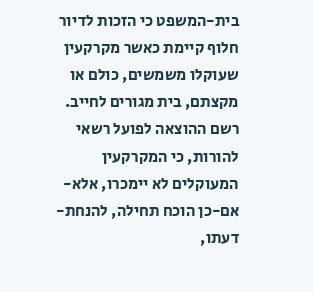בית-המשפט כי הזכות לדיור חלוף קיימת כאשר מקרקעין שעוקלו משמשים, כולם או מקצתם, בית מגורים לחייב.
רשם ההוצאה לפועל רשאי להורות, כי המקרקעין המעוקלים לא יימכרו, אלא-אם-כן הוכח תחילה, להנחת-דעתו,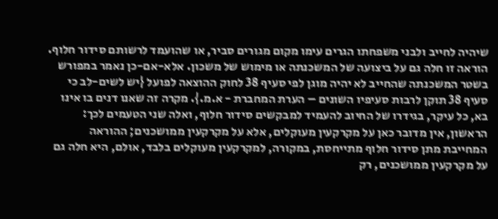שיהיה לחייב ולבני משפחתו הגרים עימו מקום מגורים סביר, או שהועמד לרשותם סידור חלוף.
הוראה זו חלה גם על ביצועה של המשכנתה או מימוש של משכון. אלא-אם-כן נאמר במפורש בשטר המשכנתה שהחייב לא יהיה מוגן לפי סעיף 38 לחוק ההוצאה לפועל {יש לשים-לב כי סעיף 38 תוקן לרבות סעיפיו השונים – הערת המחברת - א.מ.}. מקרה זה שאנו דנים בו אינו בא, כל עיקר, בגידרו של החיוב להעמיד למבקשים סידור חלוף, ואלה שני הטעמים לכך:
הראשון, אין מדובר כאן על מקרקעין מעוקלים, אלא על מקרקעין ממושכנים; ההוראה המחייבת מתן סידור חלוף מתייחסת, במקורה, למקרקעין מעוקלים בלבד, אולם, היא חלה גם על מקרקעין ממושכנים, רק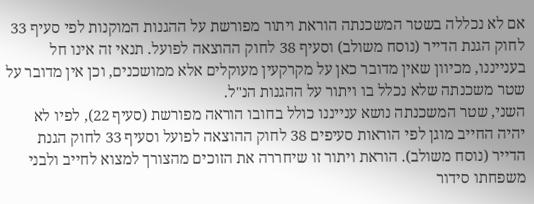אם לא נכללה בשטר המשכנתה הוראת ויתור מפורשת על ההגנות המוקנות לפי סעיף 33 לחוק הגנת הדייר (נוסח משולב) וסעיף 38 לחוק ההוצאה לפועל. תנאי זה אינו חל בענייננו, מכיוון שאין מדובר כאן על מקרקעין מעוקלים אלא ממושכנים, וכן אין מדובר על שטר משכנתה שלא נכלל בו ויתור על ההגנות הנ"ל.
השני, שטר המשכנתה נושא ענייננו כולל בחובו הוראה מפורשת (סעיף 22), לפיו לא יהיה החייב מוגן לפי הוראות סעיפים 38 לחוק ההוצאה לפועל וסעיף 33 לחוק הגנת הדייר (נוסח משולב). הוראת ויתור זו שיחררה את הזוכים מהצורך למצוא לחייב ולבני משפחתו סידור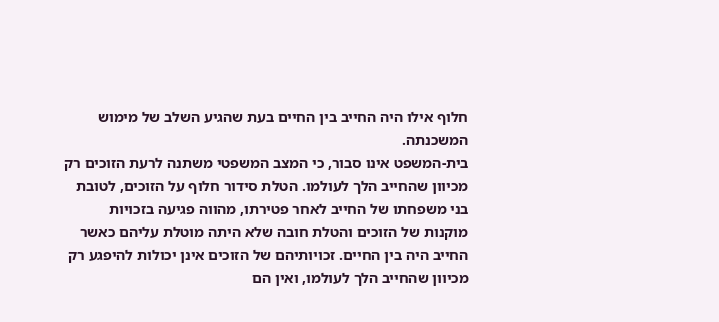חלוף אילו היה החייב בין החיים בעת שהגיע השלב של מימוש המשכנתה.
בית-המשפט אינו סבור, כי המצב המשפטי משתנה לרעת הזוכים רק מכיוון שהחייב הלך לעולמו. הטלת סידור חלוף על הזוכים, לטובת בני משפחתו של החייב לאחר פטירתו, מהווה פגיעה בזכויות מוקנות של הזוכים והטלת חובה שלא היתה מוטלת עליהם כאשר החייב היה בין החיים. זכויותיהם של הזוכים אינן יכולות להיפגע רק מכיוון שהחייב הלך לעולמו, ואין הם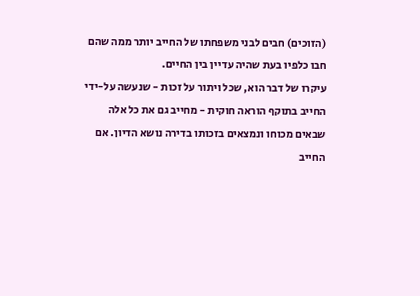(הזוכים) חבים לבני משפחתו של החייב יותר ממה שהם חבו כלפיו בעת שהיה עדיין בין החיים.
עיקרו של דבר הוא, שכל ויתור על זכות - שנעשה על-ידי החייב בתוקף הוראה חוקית - מחייב גם את כל אלה שבאים מכוחו ונמצאים בזכותו בדירה נושא הדיון. אם החייב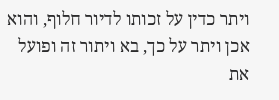ויתר כדין על זכותו לדיור חלוף, והוא אכן ויתר על כך, בא ויתור זה ופועל את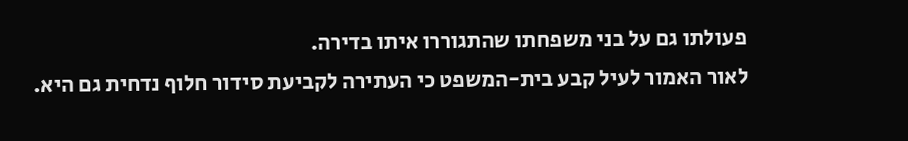פעולתו גם על בני משפחתו שהתגוררו איתו בדירה.
לאור האמור לעיל קבע בית-המשפט כי העתירה לקביעת סידור חלוף נדחית גם היא.